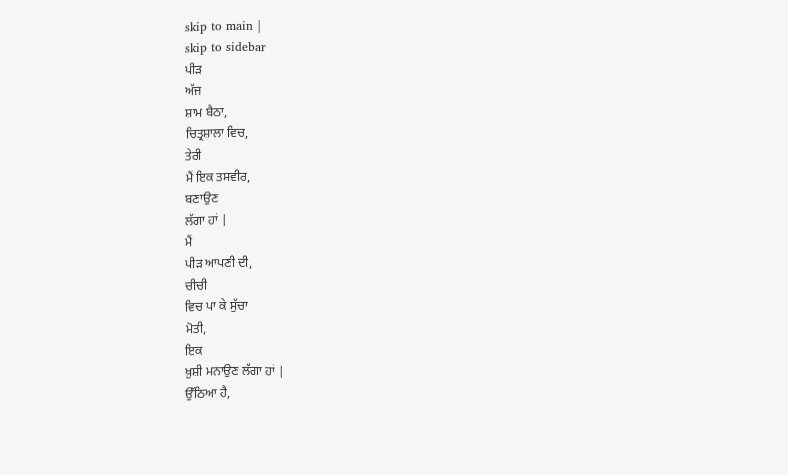skip to main |
skip to sidebar
ਪੀੜ
ਅੱਜ
ਸ਼ਾਮ ਬੈਠਾ,
ਚਿਤ੍ਰਸ਼ਾਲਾ ਵਿਚ,
ਤੇਰੀ
ਮੈਂ ਇਕ ਤਸਵੀਰ,
ਬਣਾਉਣ
ਲੱਗਾ ਹਾਂ |
ਮੈਂ
ਪੀੜ ਆਪਣੀ ਦੀ,
ਚੀਚੀ
ਵਿਚ ਪਾ ਕੇ ਸੁੱਚਾ
ਮੋਤੀ,
ਇਕ
ਖ਼ੁਸ਼ੀ ਮਨਾਉਣ ਲੱਗਾ ਹਾਂ |
ਉੱਠਿਆ ਹੈ,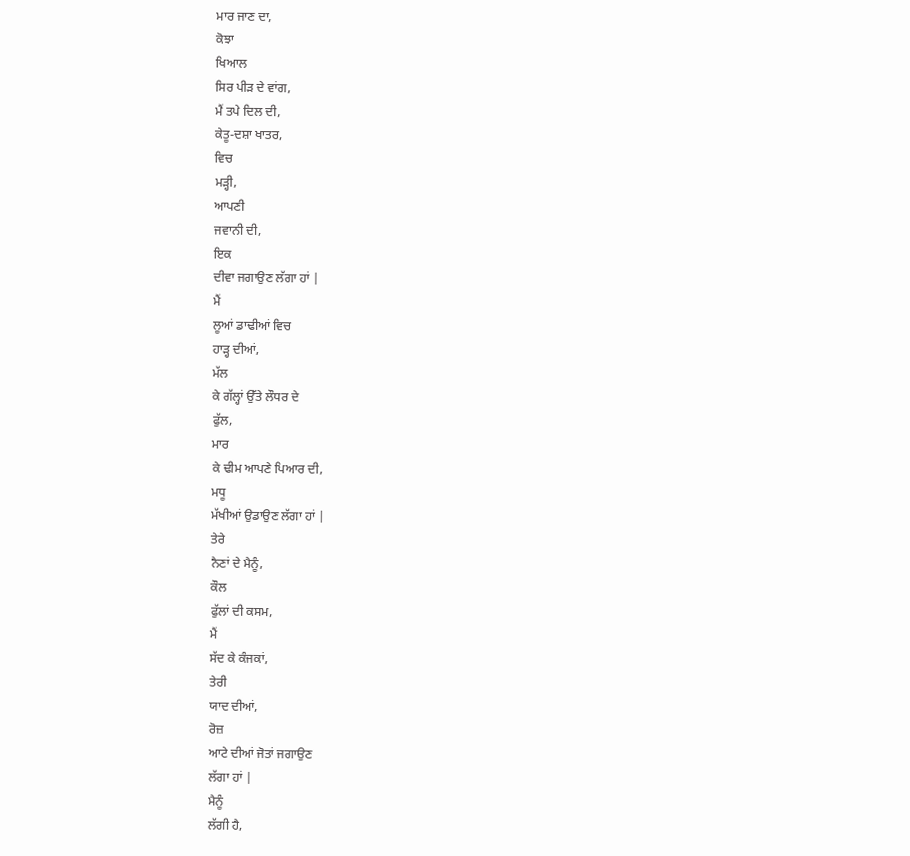ਮਾਰ ਜਾਣ ਦਾ,
ਕੋਝਾ
ਖਿਆਲ
ਸਿਰ ਪੀੜ ਦੇ ਵਾਂਗ,
ਮੈਂ ਤਪੇ ਦਿਲ ਦੀ,
ਕੇਤੂ-ਦਸ਼ਾ ਖਾਤਰ,
ਵਿਚ
ਮੜ੍ਹੀ,
ਆਪਣੀ
ਜਵਾਨੀ ਦੀ,
ਇਕ
ਦੀਵਾ ਜਗਾਉਣ ਲੱਗਾ ਹਾਂ |
ਮੈਂ
ਲੂਆਂ ਡਾਢੀਆਂ ਵਿਚ
ਹਾੜ੍ਹ ਦੀਆਂ,
ਮੱਲ
ਕੇ ਗੱਲ੍ਹਾਂ ਉੱਤੇ ਲੌਧਰ ਦੇ
ਫੁੱਲ,
ਮਾਰ
ਕੇ ਢੀਮ ਆਪਣੇ ਪਿਆਰ ਦੀ,
ਮਧੂ
ਮੱਖੀਆਂ ਉਡਾਉਣ ਲੱਗਾ ਹਾਂ |
ਤੇਰੇ
ਨੈਣਾਂ ਦੇ ਮੈਨੂੰ,
ਕੌਲ
ਫੁੱਲਾਂ ਦੀ ਕਸਮ,
ਮੈਂ
ਸੱਦ ਕੇ ਕੰਜਕਾਂ,
ਤੇਰੀ
ਯਾਦ ਦੀਆਂ,
ਰੋਜ਼
ਆਟੇ ਦੀਆਂ ਜੋਤਾਂ ਜਗਾਉਣ
ਲੱਗਾ ਹਾਂ |
ਮੈਨੂੰ
ਲੱਗੀ ਹੈ,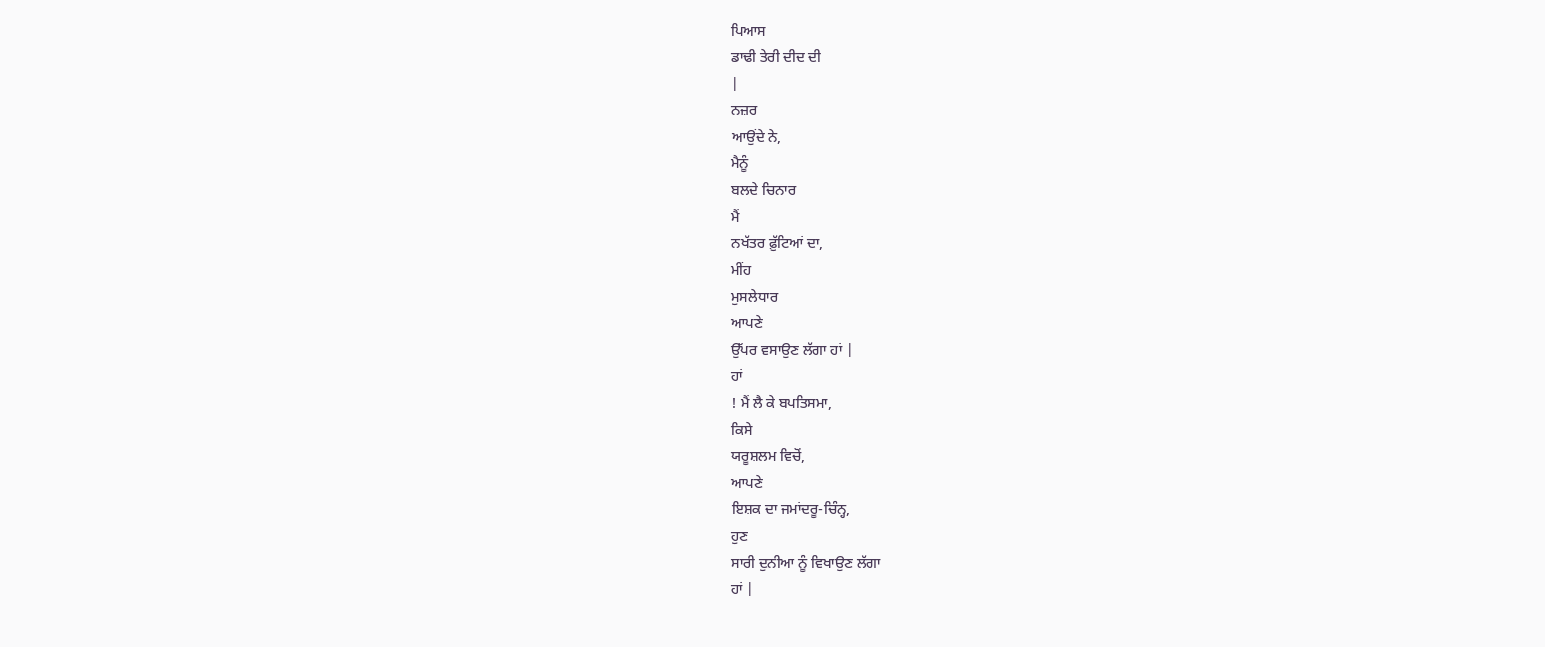ਪਿਆਸ
ਡਾਢੀ ਤੇਰੀ ਦੀਦ ਦੀ
|
ਨਜ਼ਰ
ਆਉਂਦੇ ਨੇ,
ਮੈਨੂੰ
ਬਲਦੇ ਚਿਨਾਰ
ਮੈਂ
ਨਖੱਤਰ ਫ਼ੁੱਟਿਆਂ ਦਾ,
ਮੀਂਹ
ਮੁਸਲੇਧਾਰ
ਆਪਣੇ
ਉੱਪਰ ਵਸਾਉਣ ਲੱਗਾ ਹਾਂ |
ਹਾਂ
! ਮੈਂ ਲੈ ਕੇ ਬਪਤਿਸਮਾ,
ਕਿਸੇ
ਯਰੂਸ਼ਲਮ ਵਿਚੋਂ,
ਆਪਣੇ
ਇਸ਼ਕ ਦਾ ਜਮਾਂਦਰੂ-ਚਿੰਨ੍ਹ,
ਹੁਣ
ਸਾਰੀ ਦੁਨੀਆ ਨੂੰ ਵਿਖਾਉਣ ਲੱਗਾ
ਹਾਂ |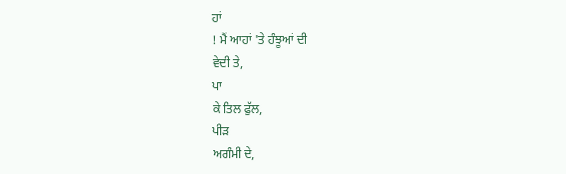ਹਾਂ
! ਮੈਂ ਆਹਾਂ 'ਤੇ ਹੰਝੂਆਂ ਦੀ
ਵੇਦੀ ਤੇ,
ਪਾ
ਕੇ ਤਿਲ ਫੁੱਲ,
ਪੀੜ
ਅਗੰਮੀ ਦੇ,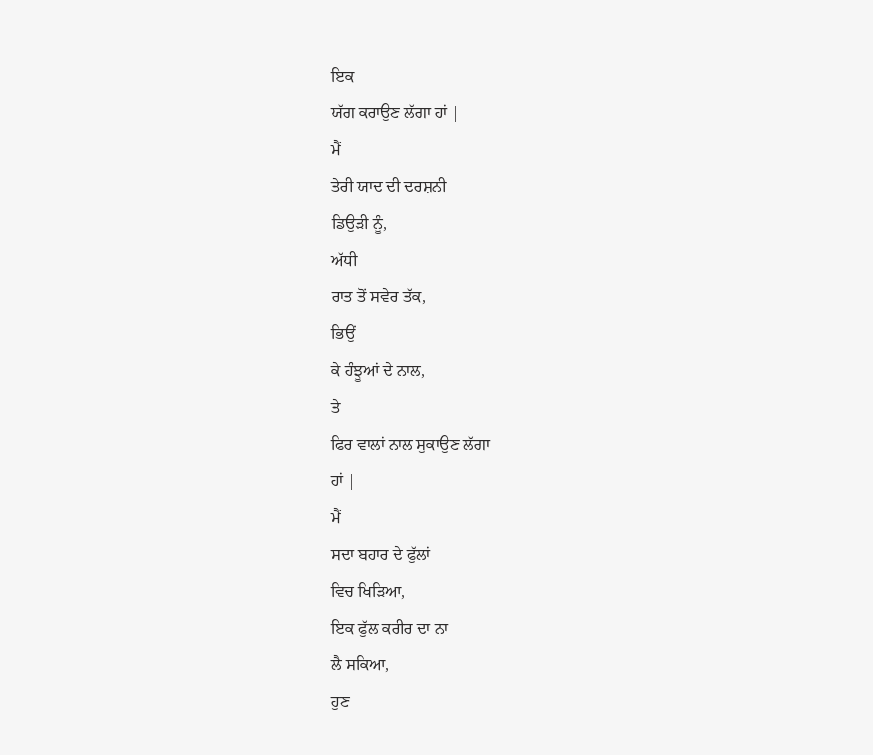ਇਕ
ਯੱਗ ਕਰਾਉਣ ਲੱਗਾ ਹਾਂ |
ਮੈਂ
ਤੇਰੀ ਯਾਦ ਦੀ ਦਰਸ਼ਨੀ
ਡਿਉੜੀ ਨੂੰ,
ਅੱਧੀ
ਰਾਤ ਤੋਂ ਸਵੇਰ ਤੱਕ,
ਭਿਉਂ
ਕੇ ਹੰਝੂਆਂ ਦੇ ਨਾਲ,
ਤੇ
ਫਿਰ ਵਾਲਾਂ ਨਾਲ ਸੁਕਾਉਣ ਲੱਗਾ
ਹਾਂ |
ਮੈਂ
ਸਦਾ ਬਹਾਰ ਦੇ ਫੁੱਲਾਂ
ਵਿਚ ਖਿੜਿਆ,
ਇਕ ਫੁੱਲ ਕਰੀਰ ਦਾ ਨਾ
ਲੈ ਸਕਿਆ,
ਹੁਣ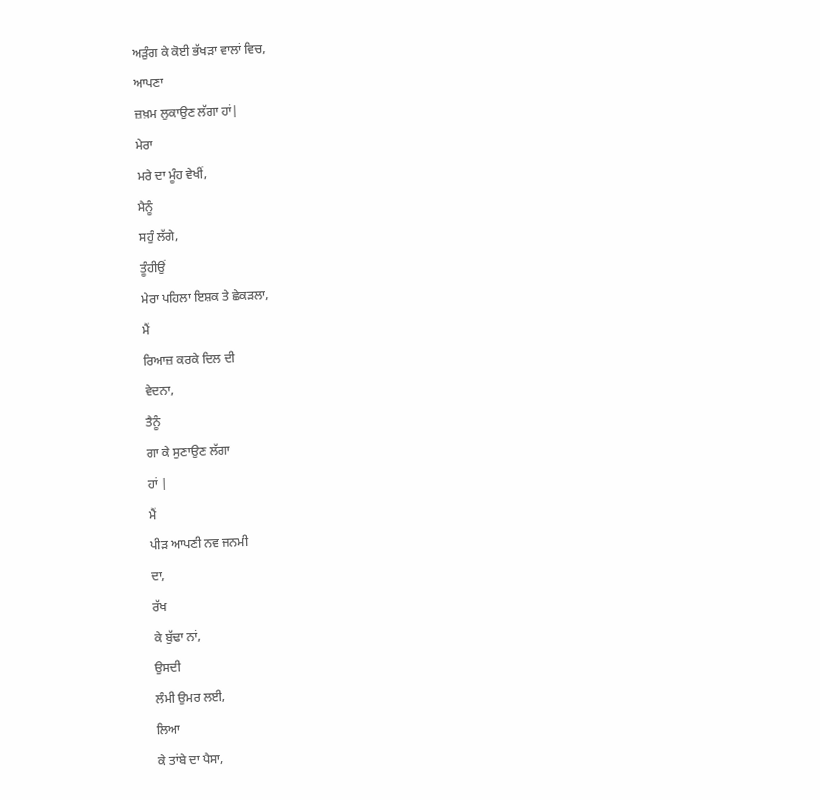ਅੜੁੰਗ ਕੇ ਕੋਈ ਭੱਖੜਾ ਵਾਲਾਂ ਵਿਚ,
ਆਪਣਾ
ਜ਼ਖ਼ਮ ਲੁਕਾਉਣ ਲੱਗਾ ਹਾਂ|
ਮੇਰਾ
ਮਰੇ ਦਾ ਮੂੰਹ ਵੇਖੀਂ,
ਮੈਨੂੰ
ਸਹੁੰ ਲੱਗੇ,
ਤੂੰਹੀਉਂ
ਮੇਰਾ ਪਹਿਲਾ ਇਸ਼ਕ ਤੇ ਛੇਕੜਲਾ,
ਮੈਂ
ਰਿਆਜ਼ ਕਰਕੇ ਦਿਲ ਦੀ
ਵੇਦਨਾ,
ਤੈਨੂੰ
ਗਾ ਕੇ ਸੁਣਾਉਣ ਲੱਗਾ
ਹਾਂ |
ਮੈਂ
ਪੀੜ ਆਪਣੀ ਨਵ ਜਨਮੀ
ਦਾ,
ਰੱਖ
ਕੇ ਬੁੱਢਾ ਨਾਂ,
ਉਸਦੀ
ਲੰਮੀ ਉਮਰ ਲਈ,
ਲਿਆ
ਕੇ ਤਾਂਬੇ ਦਾ ਪੈਸਾ,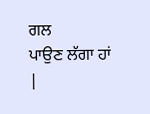ਗਲ
ਪਾਉਣ ਲੱਗਾ ਹਾਂ |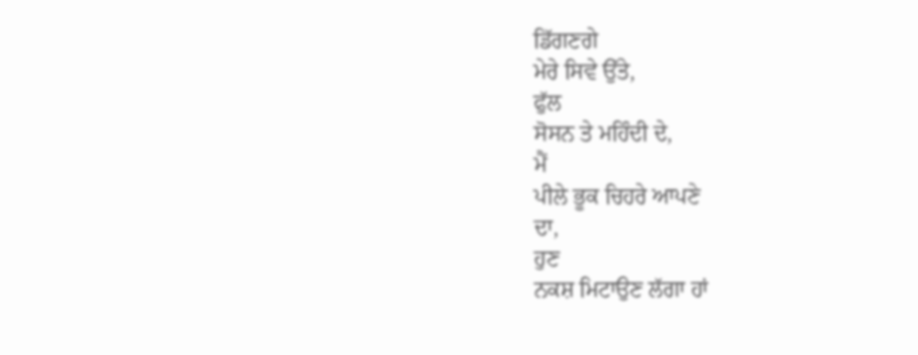ਡਿੱਗਣਗੇ
ਮੇਰੇ ਸਿਵੇ ਉੱਤੇ,
ਫੁੱਲ
ਸੋਸਨ ਤੇ ਮਹਿੰਦੀ ਦੇ,
ਮੈਂ
ਪੀਲੇ ਭੂਕ ਚਿਹਰੇ ਆਪਣੇ
ਦਾ,
ਹੁਣ
ਨਕਸ਼ ਮਿਟਾਉਣ ਲੱਗਾ ਹਾਂ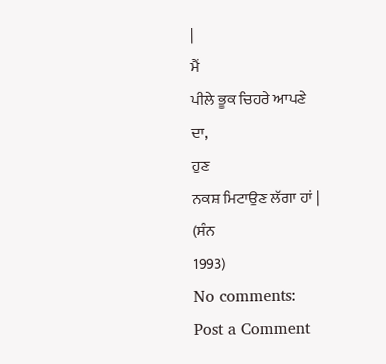|
ਮੈਂ
ਪੀਲੇ ਭੂਕ ਚਿਹਰੇ ਆਪਣੇ
ਦਾ,
ਹੁਣ
ਨਕਸ਼ ਮਿਟਾਉਣ ਲੱਗਾ ਹਾਂ |
(ਸੰਨ
1993)
No comments:
Post a Comment